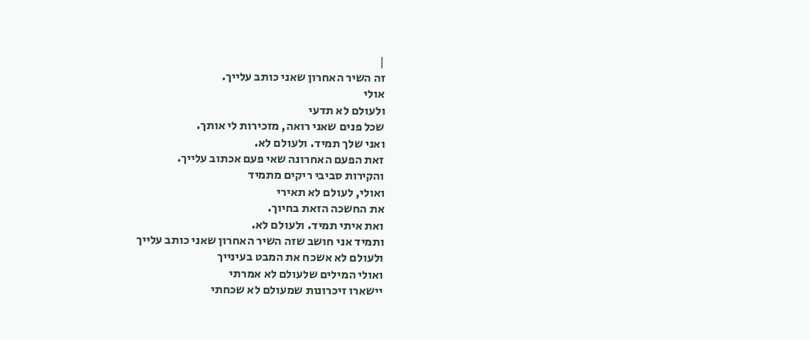|
זה השיר האחרון שאני כותב עלייך.
אולי
ולעולם לא תדעי
שכל פנים שאני רואה, מזכירות לי אותך.
ואני שלך תמיד. ולעולם לא.
זאת הפעם האחרונה שאי פעם אכתוב עלייך.
והקירות סביבי ריקים מתמיד
ואולי, לעולם לא תאירי
את החשכה הזאת בחיוך.
ואת איתי תמיד. ולעולם לא.
ותמיד אני חושב שזה השיר האחרון שאני כותב עלייך
ולעולם לא אשכח את המבט בעינייך
ואולי המילים שלעולם לא אמרתי
יישארו זיכרונות שמעולם לא שכחתי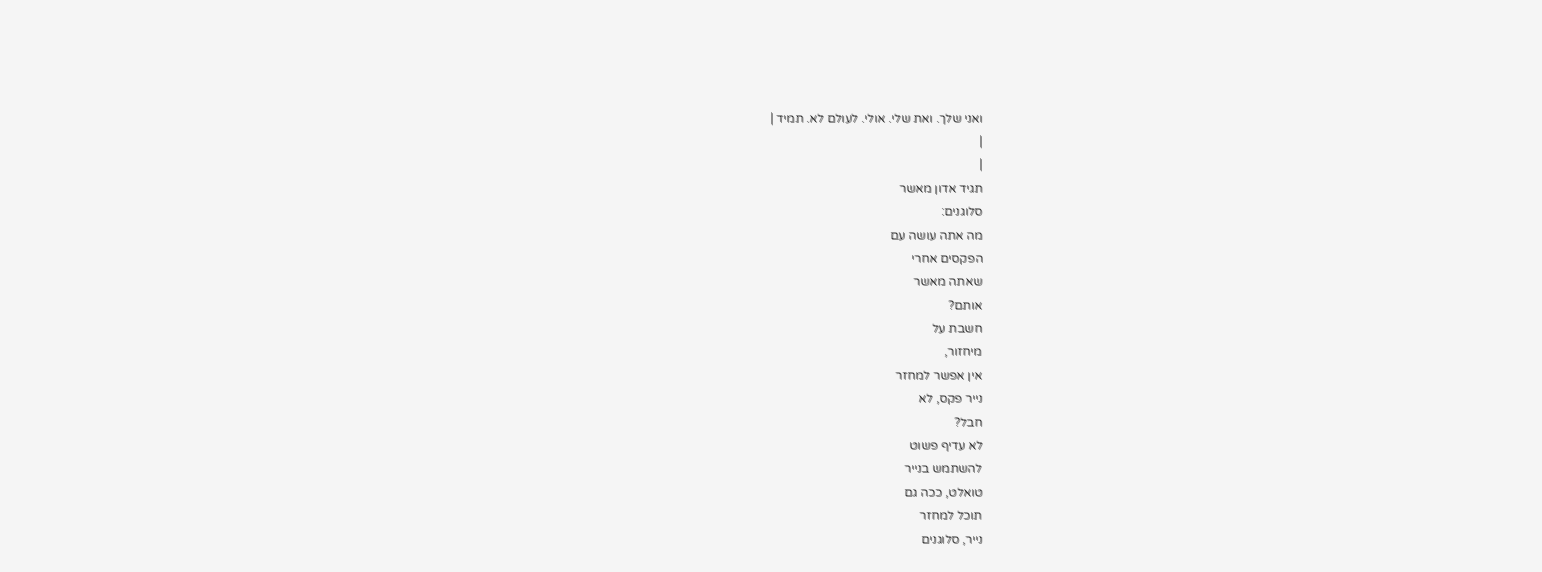ואני שלך. ואת שלי. אולי. לעולם לא. תמיד |
|
|
תגיד אדון מאשר
סלוגנים:
מה אתה עושה עם
הפקסים אחרי
שאתה מאשר
אותם?
חשבת על
מיחזור,
אין אפשר למחזר
נייר פקס, לא
חבל?
לא עדיף פשוט
להשתמש בנייר
טואלט, ככה גם
תוכל למחזר
נייר, סלוגנים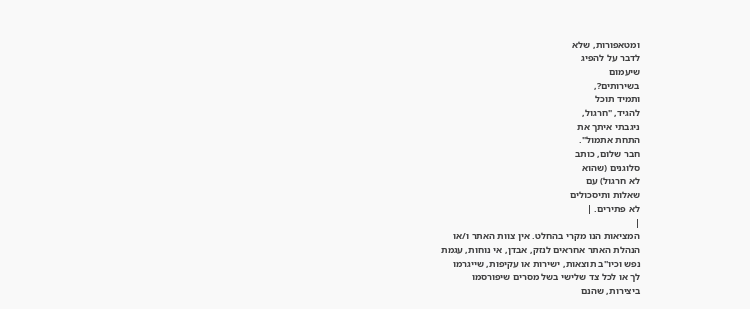ומטאפורות, שלא
לדבר על להפיג
שיעמום
בשירותים?,
ותמיד תוכל
להגיד, "חרגול,
ניגבתי איתך את
התחת אתמול".
חבר שלום, כותב
סלוגנים (שהוא
לא חרגול) עם
שאלות ותיסכולים
לא פתירים. |
|
המציאות הנו מקרי בהחלט. אין צוות האתר ו/או
הנהלת האתר אחראים לנזק, אבדן, אי נוחות, עגמת
נפש וכיו''ב תוצאות, ישירות או עקיפות, שייגרמו
לך או לכל צד שלישי בשל מסרים שיפורסמו
ביצירות, שהנם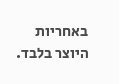באחריות היוצר בלבד.